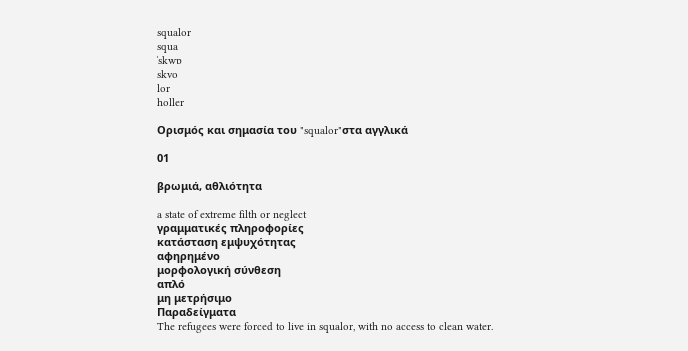squalor
squa
ˈskwɒ
skvo
lor
holler

Ορισμός και σημασία του "squalor"στα αγγλικά

01

βρωμιά, αθλιότητα

a state of extreme filth or neglect
γραμματικές πληροφορίες
κατάσταση εμψυχότητας
αφηρημένο
μορφολογική σύνθεση
απλό
μη μετρήσιμο
Παραδείγματα
The refugees were forced to live in squalor, with no access to clean water.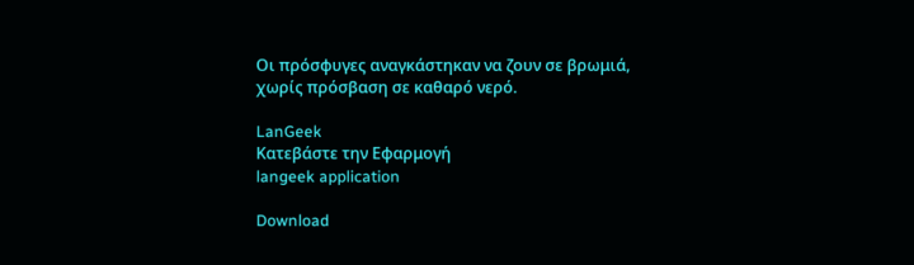Οι πρόσφυγες αναγκάστηκαν να ζουν σε βρωμιά, χωρίς πρόσβαση σε καθαρό νερό.

LanGeek
Κατεβάστε την Εφαρμογή
langeek application

Download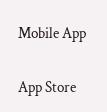Mobile App

App Store